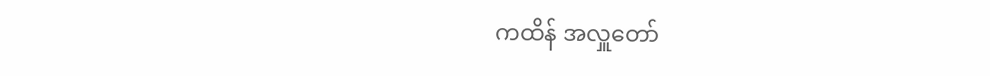ကထိန် အလှူတော်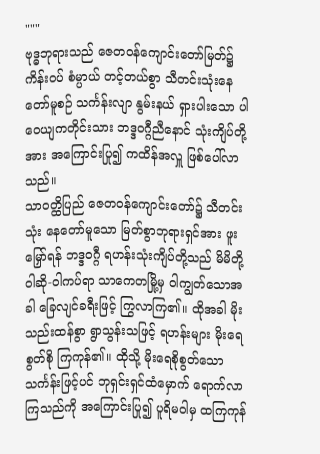"""
ဗုဒ္ဓဘုရားသည် ဇေတဝန်ကျောင်းတော်မြတ်၌ ကိန်းဝပ် စံမ္ပာယ် တင့်တယ်စွာ သီတင်းသုံးနေတော်မူစဉ် သင်္ကန်းလျာ နွမ်းနယ် ရှားပါးသော ပါဝေယျကတိုင်းသား ဘဒ္ဒဝဂ္ဂီညီနောင် သုံးကျိပ်တို့အား အကြောင်းပြု၍ ကထိန်အလှူ ဖြစ်ပေါ်လာသည်။
သာဝတ္ထိပြည် ဇေတဝန်ကျောင်းတော်၌ သီတင်းသုံး နေတော်မူသော မြတ်စွာဘုရားရှင်အား ဖူးမြှော်ရန် ဘဒ္ဒဝဂ္ဂီ ရဟန်းသုံးကျိပ်တို့သည် မိမိတို့ ဝါဆို-ဝါကပ်ရာ သာကေတမြို့မှ ဝါကျွတ်သောအခါ ခြေလျင်ခရီးဖြင့် ကြွလာကြ၏။ ထိုအခါ မိုး သည်းထန်စွာ ရွာသွန်းသဖြင့် ရဟန်းများ မိုးရေစွတ်စို ကြကုန်၏။ ထိုသို့ မိုးရေစိုစွတ်သော သင်္ကန်းဖြင့်ပင် ဘုရှင်းရှင်ထံမှောက် ရောက်လာကြသည်ကို အကြောင်းပြု၍ ပူရိမဝါမှ ထကြကုန်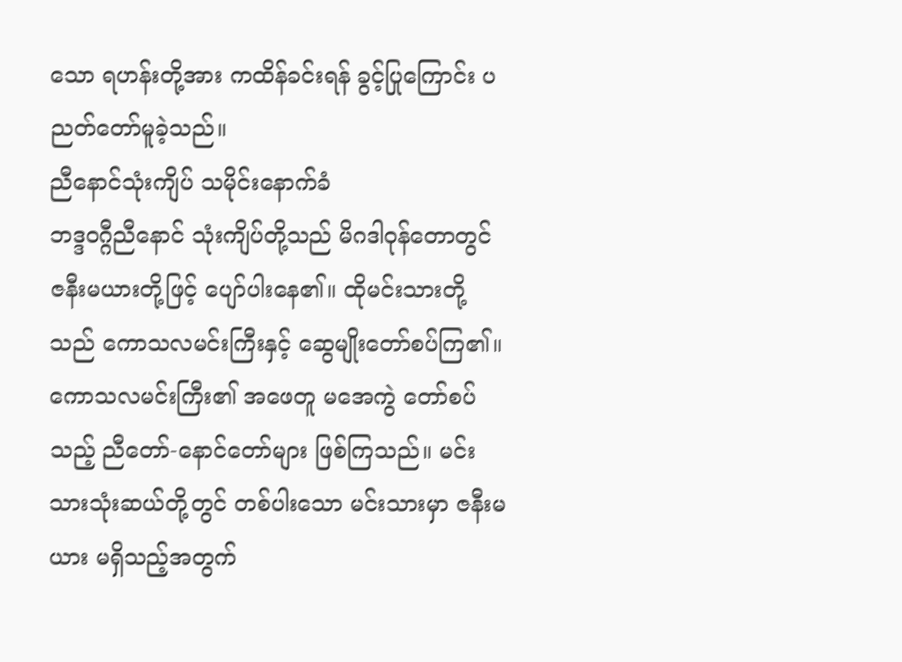သော ရဟန်းတို့အား ကထိန်ခင်းရန် ခွင့်ပြုကြောင်း ပညတ်တော်မူခဲ့သည်။
ညီနောင်သုံးကျိပ် သမိုင်းနောက်ခံ
ဘဒ္ဒဝဂ္ဂီညီနောင် သုံးကျိပ်တို့သည် မိဂဒါဝုန်တောတွင် ဇနီးမယားတို့ဖြင့် ပျော်ပါးနေ၏။ ထိုမင်းသားတို့သည် ကောသလမင်းကြီးနှင့် ဆွေမျိုးတော်စပ်ကြ၏။ ကောသလမင်းကြီး၏ အဖေတူ မအေကွဲ တော်စပ်သည့် ညီတော်-နောင်တော်များ ဖြစ်ကြသည်။ မင်းသားသုံးဆယ်တို့တွင် တစ်ပါးသော မင်းသားမှာ ဇနီးမယား မရှိသည့်အတွက်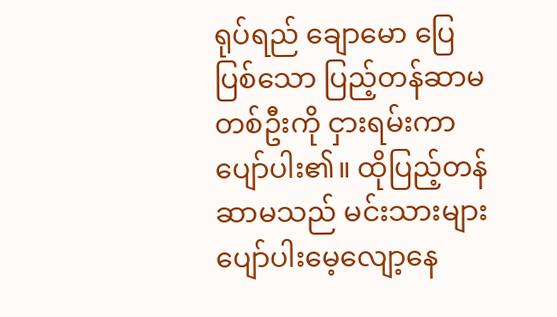ရုပ်ရည် ချောမော ပြေပြစ်သော ပြည့်တန်ဆာမ တစ်ဦးကို ငှားရမ်းကာ ပျော်ပါး၏။ ထိုပြည့်တန်ဆာမသည် မင်းသားများ ပျော်ပါးမေ့လျော့နေ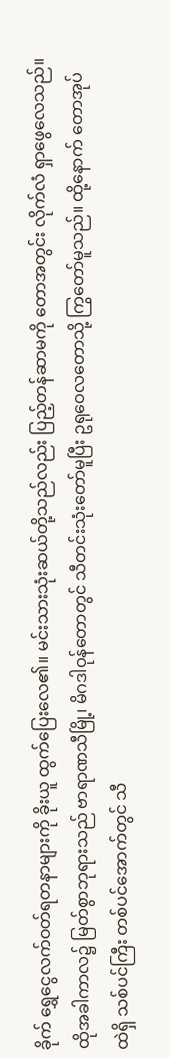ခိုက် ရွှေငွေလက်ဝတ်ရတနာများကို ခိုးယူ ထွက်ပြေးလေ၏။ မင်းသားသုံးဆယ်တို့သည်လည်း ပြည့်တန်ဆာမကို တောအတွင်း လိုက်လံ ရှာဖွေလေသည်။
ထိုအခါကာလ၌ မြတ်စွာဘုရားသည် ဗာရာဏသီမြို့၊ မိဂဒါဝုန်တောတွင် သီတင်းသုံးတော်မူပြီး ဥရုဝေလတောသို့ ကြွတော်မူသည်။ ထို့နောက် တောအုပ်ထဲရှိ သစ်ပင်ကြီး တစ်ပင်အောက်တွင် သီ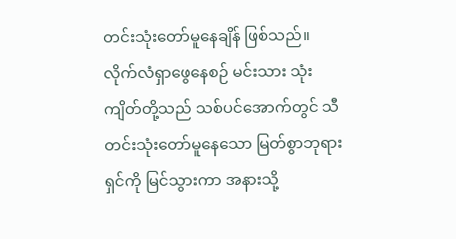တင်းသုံးတော်မူနေချိန် ဖြစ်သည်။ လိုက်လံရှာဖွေနေစဉ် မင်းသား သုံးကျိတ်တို့သည် သစ်ပင်အောက်တွင် သီတင်းသုံးတော်မူနေသော မြတ်စွာဘုရားရှင်ကို မြင်သွားကာ အနားသို့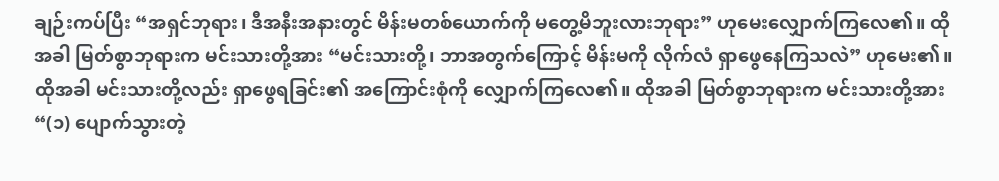ချဉ်းကပ်ပြီး “အရှင်ဘုရား၊ ဒီအနီးအနားတွင် မိန်းမတစ်ယောက်ကို မတွေ့မိဘူးလားဘုရား” ဟုမေးလျှောက်ကြလေ၏။ ထိုအခါ မြတ်စွာဘုရားက မင်းသားတို့အား “မင်းသားတို့၊ ဘာအတွက်ကြောင့် မိန်းမကို လိုက်လံ ရှာဖွေနေကြသလဲ” ဟုမေး၏။ ထိုအခါ မင်းသားတို့လည်း ရှာဖွေရခြင်း၏ အကြောင်းစုံကို လျှောက်ကြလေ၏။ ထိုအခါ မြတ်စွာဘုရားက မင်းသားတို့အား “(၁) ပျောက်သွားတဲ့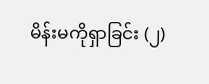မိန်းမကိုရှာခြင်း (၂)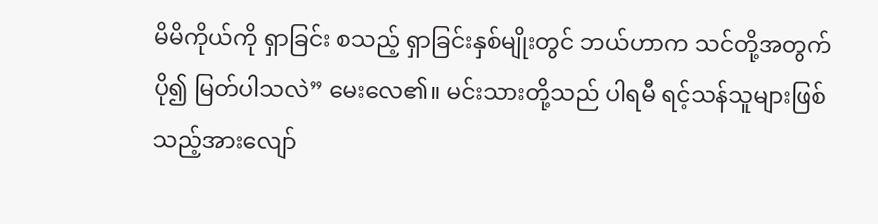မိမိကိုယ်ကို ရှာခြင်း စသည့် ရှာခြင်းနှစ်မျိုးတွင် ဘယ်ဟာက သင်တို့အတွက် ပို၍ မြတ်ပါသလဲ” မေးလေ၏။ မင်းသားတို့သည် ပါရမီ ရင့်သန်သူများဖြစ်သည့်အားလျော်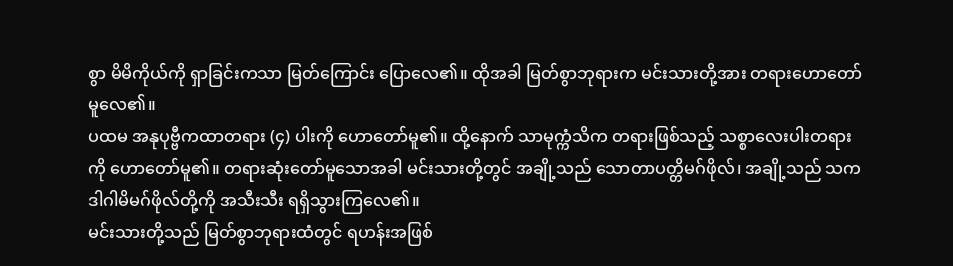စွာ မိမိကိုယ်ကို ရှာခြင်းကသာ မြတ်ကြောင်း ပြောလေ၏။ ထိုအခါ မြတ်စွာဘုရားက မင်းသားတို့အား တရားဟောတော်မူလေ၏။
ပထမ အနုပုဗ္ဗီကထာတရား (၄) ပါးကို ဟောတော်မူ၏။ ထို့နောက် သာမုက္ကံသိက တရားဖြစ်သည့် သစ္စာလေးပါးတရားကို ဟောတော်မူ၏။ တရားဆုံးတော်မူသောအခါ မင်းသားတို့တွင် အချို့သည် သောတာပတ္တိမဂ်ဖိုလ်၊ အချို့သည် သကဒါဂါမိမဂ်ဖိုလ်တို့ကို အသီးသီး ရရှိသွားကြလေ၏။
မင်းသားတို့သည် မြတ်စွာဘုရားထံတွင် ရဟန်းအဖြစ်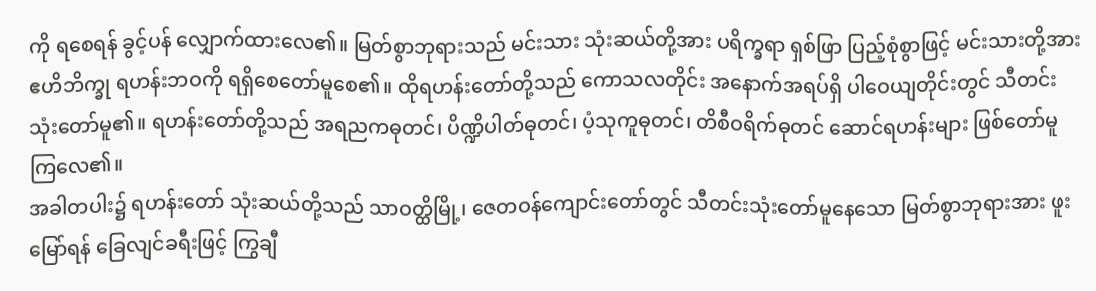ကို ရစေရန် ခွင့်ပန် လျှောက်ထားလေ၏။ မြတ်စွာဘုရားသည် မင်းသား သုံးဆယ်တို့အား ပရိက္ခရာ ရှစ်ဖြာ ပြည့်စုံစွာဖြင့် မင်းသားတို့အား ဧဟိဘိက္ခု ရဟန်းဘဝကို ရရှိစေတော်မူစေ၏။ ထိုရဟန်းတော်တို့သည် ကောသလတိုင်း အနောက်အရပ်ရှိ ပါဝေယျတိုင်းတွင် သီတင်းသုံးတော်မူ၏။ ရဟန်းတော်တို့သည် အရညကဓုတင်၊ ပိဏ္ဍိပါတ်ဓုတင်၊ ပံ့သုကူဓုတင်၊ တိစီဝရိက်ဓုတင် ဆောင်ရဟန်းများ ဖြစ်တော်မူ ကြလေ၏။
အခါတပါး၌ ရဟန်းတော် သုံးဆယ်တို့သည် သာဝတ္ထိမြို့၊ ဇေတဝန်ကျောင်းတော်တွင် သီတင်းသုံးတော်မူနေသော မြတ်စွာဘုရားအား ဖူးမြော်ရန် ခြေလျင်ခရီးဖြင့် ကြွချီ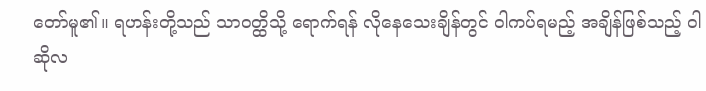တော်မူ၏။ ရဟန်းတို့သည် သာဝတ္ထိသို့ ရောက်ရန် လိုနေသေးချိန်တွင် ဝါကပ်ရမည့် အချိန်ဖြစ်သည့် ဝါဆိုလ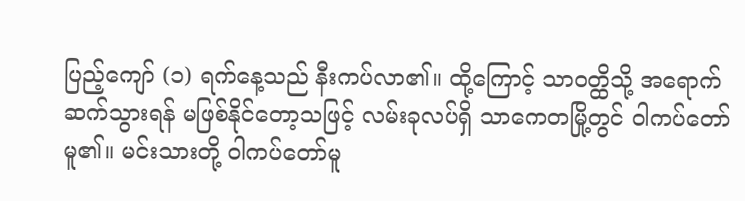ပြည့်ကျော် (၁) ရက်နေ့သည် နီးကပ်လာ၏။ ထို့ကြောင့် သာဝတ္ထိသို့ အရောက် ဆက်သွားရန် မဖြစ်နိုင်တော့သဖြင့် လမ်းခုလပ်ရှိ သာကေတမြို့တွင် ဝါကပ်တော်မူ၏။ မင်းသားတို့ ဝါကပ်တော်မူ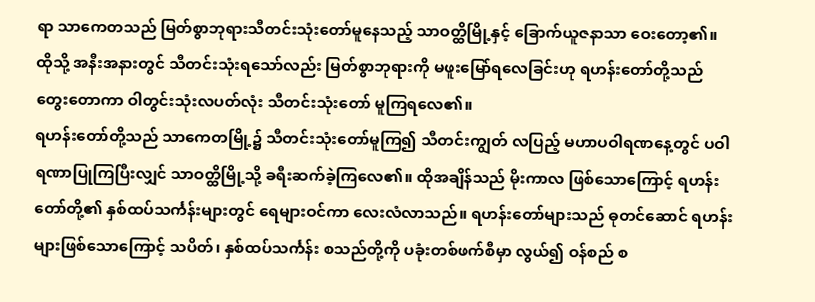ရာ သာကေတသည် မြတ်စွာဘုရားသီတင်းသုံးတော်မူနေသည့် သာဝတ္ထိမြို့နှင့် ခြောက်ယူဇနာသာ ဝေးတော့၏။ ထိုသို့ အနီးအနားတွင် သီတင်းသုံးရသော်လည်း မြတ်စွာဘုရားကို မဖူးမြော်ရလေခြင်းဟု ရဟန်းတော်တို့သည် တွေးတောကာ ဝါတွင်းသုံးလပတ်လုံး သီတင်းသုံးတော် မူကြရလေ၏။
ရဟန်းတော်တို့သည် သာကေတမြို့၌ သီတင်းသုံးတော်မူကြ၍ သီတင်းကျွတ် လပြည့် မဟာပဝါရဏနေ့တွင် ပဝါရဏာပြုကြပြီးလျှင် သာဝတ္ထိမြို့သို့ ခရီးဆက်ခဲ့ကြလေ၏။ ထိုအချိန်သည် မိုးကာလ ဖြစ်သောကြောင့် ရဟန်းတော်တို့၏ နှစ်ထပ်သင်္ကန်းများတွင် ရေများဝင်ကာ လေးလံလာသည်။ ရဟန်းတော်များသည် ဓုတင်ဆောင် ရဟန်းများဖြစ်သောကြောင့် သပိတ်၊ နှစ်ထပ်သင်္ကန်း စသည်တို့ကို ပခုံးတစ်ဖက်စီမှာ လွယ်၍ ဝန်စည် စ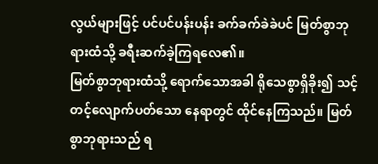လွယ်များဖြင့် ပင်ပင်ပန်းပန်း ခက်ခက်ခဲခဲပင် မြတ်စွာဘုရားထံသို့ ခရီးဆက်ခဲ့ကြရလေ၏။
မြတ်စွာဘုရားထံသို့ ရောက်သောအခါ ရိုသေစွာရှိခိုး၍ သင့်တင့်လျောက်ပတ်သော နေရာတွင် ထိုင်နေကြသည်။ မြတ်စွာဘုရားသည် ရ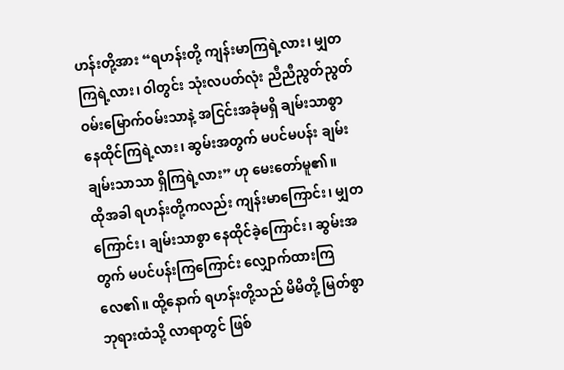ဟန်းတို့အား “ရဟန်းတို့ ကျန်းမာကြရဲ့လား၊ မျှတကြရဲ့လား၊ ဝါတွင်း သုံးလပတ်လုံး ညီညီညွတ်ညွတ် ဝမ်းမြောက်ဝမ်းသာနဲ့ အငြင်းအခုံမရှိ ချမ်းသာစွာနေထိုင်ကြရဲ့လား၊ ဆွမ်းအတွက် မပင်မပန်း ချမ်းချမ်းသာသာ ရှိကြရဲ့လား” ဟု မေးတော်မူ၏။
ထိုအခါ ရဟန်းတို့ကလည်း ကျန်းမာကြောင်း၊ မျှတကြောင်း၊ ချမ်းသာစွာ နေထိုင်ခဲ့ကြောင်း၊ ဆွမ်းအတွက် မပင်ပန်းကြကြောင်း လျှောက်ထားကြလေ၏။ ထို့နောက် ရဟန်းတို့သည် မိမိတို့ မြတ်စွာဘုရားထံသို့ လာရာတွင် ဖြစ်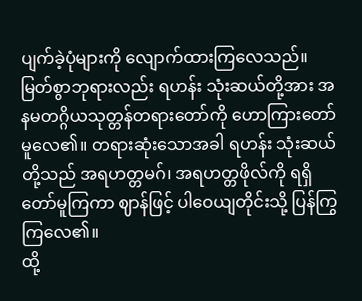ပျက်ခဲ့ပုံများကို လျောက်ထားကြလေသည်။ မြတ်စွာဘုရားလည်း ရဟန်း သုံးဆယ်တို့အား အနမတဂ္ဂိယသုတ္တန်တရားတော်ကို ဟောကြားတော်မူလေ၏။ တရားဆုံးသောအခါ ရဟန်း သုံးဆယ်တို့သည် အရဟတ္တမဂ်၊ အရဟတ္တဖိုလ်ကို ရရှိတော်မူကြကာ ဈာန်ဖြင့် ပါဝေယျတိုင်းသို့ ပြန်ကြွကြလေ၏။
ထို့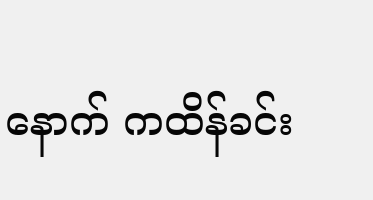နောက် ကထိန်ခင်း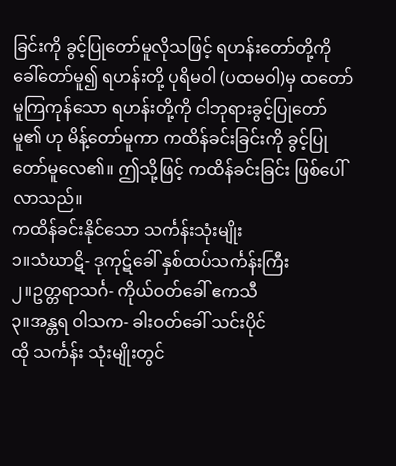ခြင်းကို ခွင့်ပြုတော်မူလိုသဖြင့် ရဟန်းတော်တို့ကို ခေါ်တော်မူ၍ ရဟန်းတို့ ပုရိမဝါ (ပထမဝါ)မှ ထတော်မူကြကုန်သော ရဟန်းတို့ကို ငါဘုရားခွင့်ပြုတော်မူ၏ ဟု မိန့်တော်မူကာ ကထိန်ခင်းခြင်းကို ခွင့်ပြုတော်မူလေ၏။ ဤသို့ဖြင့် ကထိန်ခင်းခြင်း ဖြစ်ပေါ်လာသည်။
ကထိန်ခင်းနိုင်သော သင်္ကန်းသုံးမျိုး
၁။သံဃာဋိ- ဒုကုဋ်ခေါ် နှစ်ထပ်သင်္ကန်းကြီး
၂။ဥတ္တရာသင်္ဂ- ကိုယ်ဝတ်ခေါ် ဧကသီ
၃။အန္တရ ဝါသက- ခါးဝတ်ခေါ် သင်းပိုင်
ထို သင်္ကန်း သုံးမျိုးတွင်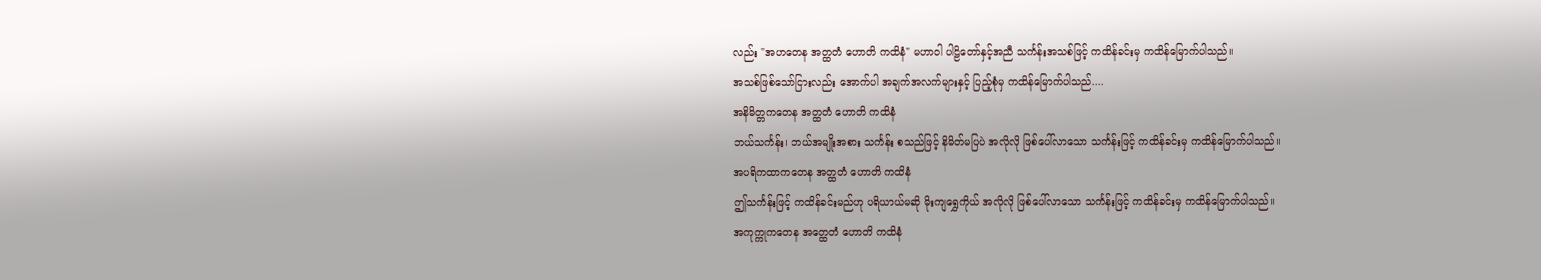လည်း "အဟတေန အတ္ထတံ ဟောတိ ကထိနံ" မဟာဝါ ပါဠိတော်နှင့်အညီ သင်္ကန်းအသစ်ဖြင့် ကထိန်ခင်းမှ ကထိန်မြောက်ပါသည်။
အသစ်ဖြစ်သော်ငြားလည်း အောက်ပါ အချက်အလက်များနှင့် ပြည့်စုံမှ ကထိန်မြောက်ပါသည်....
အနိမိတ္တကတေန အတ္ထတံ ဟောတိ ကထိနံ
ဘယ်သင်္ကန်း၊ ဘယ်အမျိုးအစား သင်္ကန်း စသည်ဖြင့် နိမိတ်မပြပဲ အလိုလို ဖြစ်ပေါ်လာသော သင်္ကန်းဖြင့် ကထိန်ခင်းမှ ကထိန်မြောက်ပါသည်။
အပရိကထာကတေန အတ္ထတံ ဟောတိ ကထိနံ
ဤသင်္ကန်းဖြင့် ကထိန်ခင်းမည်ဟု ပရိယာယ်မဆို မိုးကျရွှေကိုယ် အလိုလို ဖြစ်ပေါ်လာသော သင်္ကန်းဖြင့် ကထိန်ခင်းမှ ကထိန်မြောက်ပါသည်။
အကုက္ကုကတေန အတ္ထေတံ ဟောတိ ကထိနံ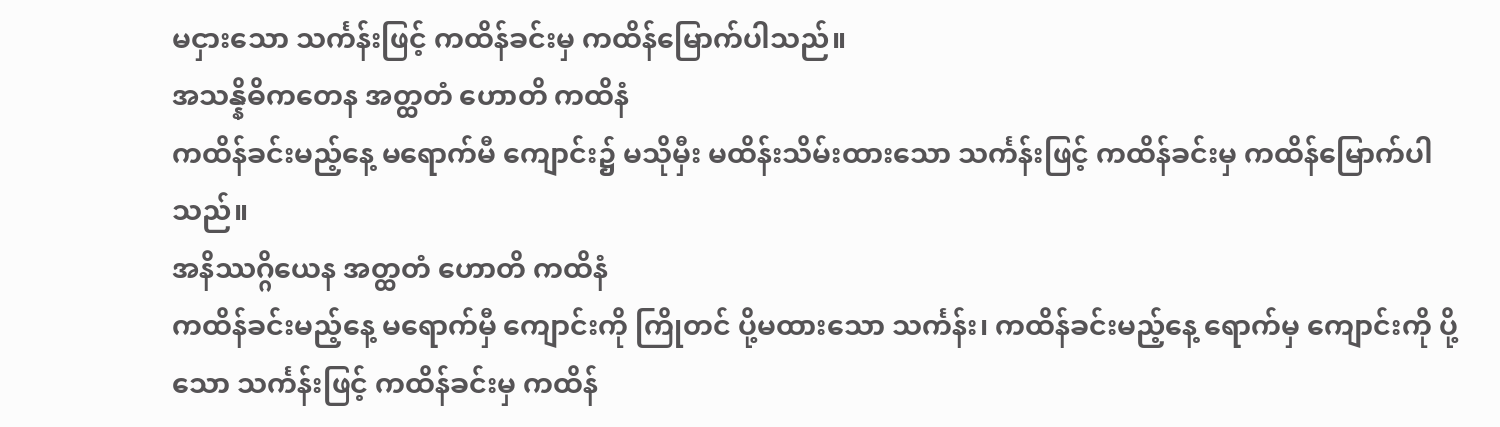မငှားသော သင်္ကန်းဖြင့် ကထိန်ခင်းမှ ကထိန်မြောက်ပါသည်။
အသန္နိဓိကတေန အတ္ထတံ ဟောတိ ကထိနံ
ကထိန်ခင်းမည့်နေ့ မရောက်မီ ကျောင်း၌ မသိုမှီး မထိန်းသိမ်းထားသော သင်္ကန်းဖြင့် ကထိန်ခင်းမှ ကထိန်မြောက်ပါသည်။
အနိဿဂ္ဂိယေန အတ္ထတံ ဟောတိ ကထိနံ
ကထိန်ခင်းမည့်နေ့ မရောက်မှီ ကျောင်းကို ကြိုတင် ပို့မထားသော သင်္ကန်း၊ ကထိန်ခင်းမည့်နေ့ ရောက်မှ ကျောင်းကို ပို့သော သင်္ကန်းဖြင့် ကထိန်ခင်းမှ ကထိန်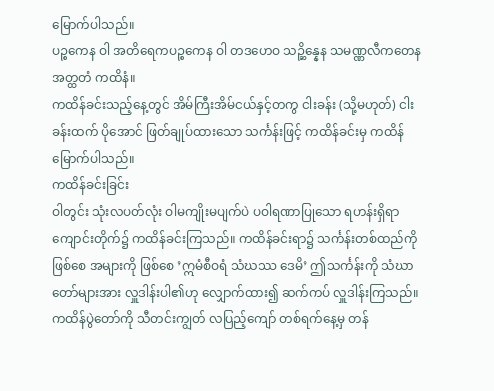မြောက်ပါသည်။
ပဉ္စကေန ဝါ အတိရေကပဉ္စကေန ဝါ တဒဟေဝ သဉ္ဆိန္နေန သမဏ္ဏလီကတေန အတ္ထတံ ကထိနံ။
ကထိန်ခင်းသည့်နေ့တွင် အိမ်ကြီးအိမ်ငယ်နှင့်တကွ ငါးခန်း (သို့မဟုတ်) ငါးခန်းထက် ပိုအောင် ဖြတ်ချုပ်ထားသော သင်္ကန်းဖြင့် ကထိန်ခင်းမှ ကထိန်မြောက်ပါသည်။
ကထိန်ခင်းခြင်း
ဝါတွင်း သုံးလပတ်လုံး ဝါမကျိုးမပျက်ပဲ ပဝါရဏာပြုသော ရဟန်းရှိရာ ကျောင်းတိုက်၌ ကထိန်ခင်းကြသည်။ ကထိန်ခင်းရာ၌ သင်္ကန်းတစ်ထည်ကို ဖြစ်စေ အများကို ဖြစ်စေ ’ဣမံစီဝရံ သံဃဿ ဒေမိ’ ဤသင်္ကန်းကို သံဃာတော်များအား လှူဒါန်းပါ၏ဟု လျှောက်ထား၍ ဆက်ကပ် လှူဒါန်းကြသည်။
ကထိန်ပွဲတော်ကို သီတင်းကျွတ် လပြည့်ကျော် တစ်ရက်နေ့မှ တန်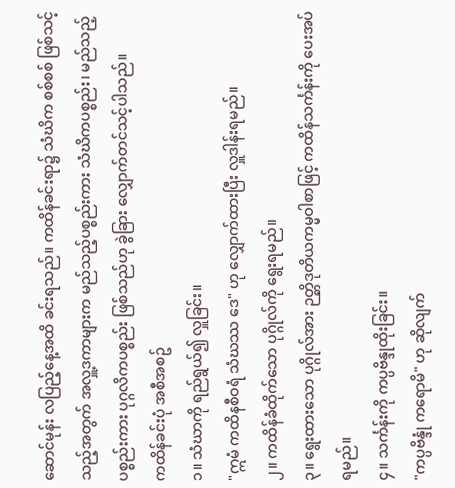ဆောင်မုန်း လပြည့်နေ့အထိ ခင်းရသည်။ ကထိန်ခင်းရာ၌ သံဃိက စစ်စစ် ဖြစ်သင့်သည့်အတွက် အလှူ့ဒကာများက မည်သည့်ပစ္စည်းကား သံဃိကပစ္စည်း၊ မည်သည့်ပစ္စည်းကား ပုဂ္ဂလိကပစ္စည်း ဖြစ်သည်ဟု ခွဲခြား လျှောက်တင်သင့်ပါသည်။
ကထိန်ခင်းပုံ အစီအစဥ်
၁။ သံဃာကို ရည်ရွယ်၍ လှူခြင်း။
"ဣမံ ကထိနစီဝရံ သံဃဿ ဒေ" ဟု လျှောက်ထားပြီး လှူဒါန်းရမည်။
၂။ ကထိန်ခံထိုက်သော ပုဂ္ဂိုလ်ကို ရွေးရမည်။
၃။ ရွေးထားသော ပုဂ္ဂိုလ်အား ဉတ္တိဒုတိယကမ္မဝါစာဖြင့် ကထိန်သင်္ကန်းကို ပေးအပ်ရမည်။
၄။ သင်္ကန်းကို ကပ္ပဗိန္ဒုထိုးခြင်း။
"ကပ္ပဗိန္ဒုံ ကရောမိ" ဟု ဆိုလျက်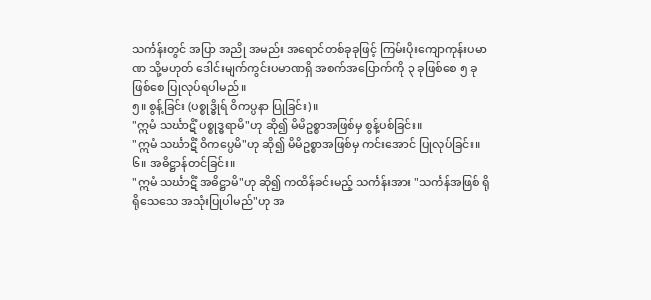သင်္ကန်းတွင် အပြာ အညို အမည်း အရောင်တစ်ခုခုဖြင့် ကြမ်းပိုးကျောကုန်းပမာဏ သို့မဟုတ် ဒေါင်းမျက်ကွင်းပမာဏရှိ အစက်အပြောက်ကို ၃ ခုဖြစ်စေ ၅ ခုဖြစ်စေ ပြုလုပ်ရပါမည်။
၅။ စွန့်ခြင်း (ပစ္စုဒ္ဓိုရ် ဝိကပ္ပနာ ပြုခြင်း)။
"ဣမံ သင်္ဃာဋိံ ပစ္စုဒ္ဓရာမိ"ဟု ဆို၍ မိမိဥစ္စာအဖြစ်မှ စွန့်ပစ်ခြင်း။
"ဣမံ သင်္ဃာဋိံ ဝိကပ္ပေမိ"ဟု ဆို၍ မိမိဥစ္စာအဖြစ်မှ ကင်းအောင် ပြုလုပ်ခြင်း။
၆။ အဓိဋ္ဌာန်တင်ခြင်း။
"ဣမံ သင်္ဃာဋိံ အဓိဋ္ဌာမိ"ဟု ဆို၍ ကထိန်ခင်းမည့် သင်္ကန်းအား "သင်္ကန်အဖြစ် ရိုရိုသေသေ အသုံးပြုပါမည်"ဟု အ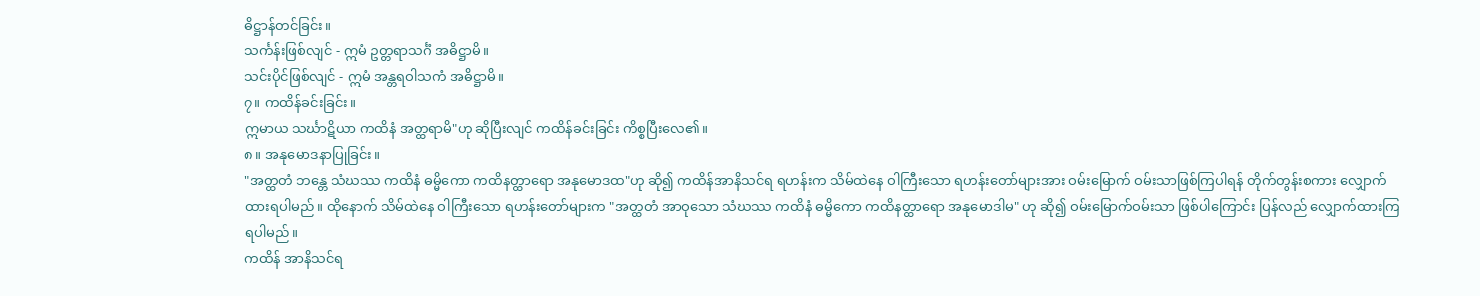ဓိဋ္ဌာန်တင်ခြင်း။
သင်္ကန်းဖြစ်လျင် - ဣမံ ဥတ္တရာသင်္ဂံ အဓိဋ္ဌာမိ။
သင်းပိုင်ဖြစ်လျင် - ဣမံ အန္တရဝါသကံ အဓိဋ္ဌာမိ။
၇။ ကထိန်ခင်းခြင်း။
ဣမာယ သင်္ဃာဋိယာ ကထိနံ အတ္ထရာမိ"ဟု ဆိုပြီးလျင် ကထိန်ခင်းခြင်း ကိစ္စပြီးလေ၏။
၈။ အနုမောဒနာပြုခြင်း။
"အတ္ထတံ ဘန္တေ သံဃဿ ကထိနံ ဓမ္မိကော ကထိနတ္ထာရော အနုမောဒထ"ဟု ဆို၍ ကထိန်အာနိသင်ရ ရဟန်းက သိမ်ထဲနေ ဝါကြီးသော ရဟန်းတော်များအား ဝမ်းမြောက် ဝမ်းသာဖြစ်ကြပါရန် တိုက်တွန်းစကား လျှောက်ထားရပါမည်။ ထိုနောက် သိမ်ထဲနေ ဝါကြီးသော ရဟန်းတော်များက "အတ္ထတံ အာဝုသော သံဃဿ ကထိနံ ဓမ္မိကော ကထိနတ္ထာရော အနုမောဒါမ" ဟု ဆို၍ ဝမ်းမြောက်ဝမ်းသာ ဖြစ်ပါကြောင်း ပြန်လည် လျှောက်ထားကြရပါမည်။
ကထိန် အာနိသင်ရ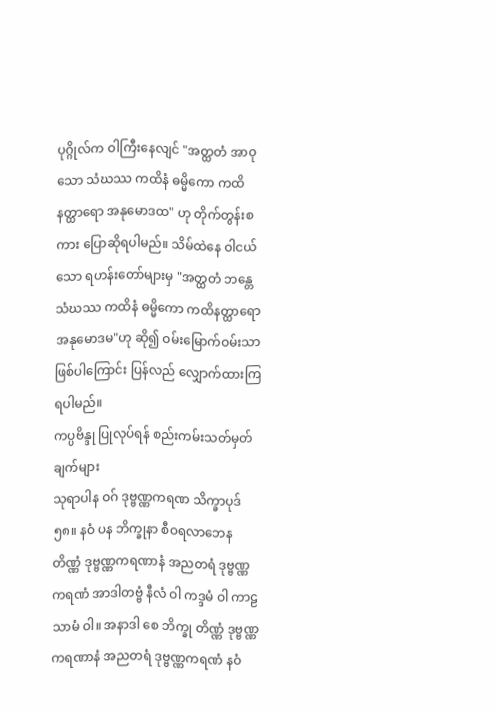ပုဂ္ဂိုလ်က ဝါကြီးနေလျင် "အတ္ထတံ အာဝုသော သံဃဿ ကထိနံ ဓမ္မိကော ကထိနတ္ထာရော အနုမောဒထ" ဟု တိုက်တွန်းစကား ပြောဆိုရပါမည်။ သိမ်ထဲနေ ဝါငယ်သော ရဟန်းတော်များမှ "အတ္ထတံ ဘန္တေ သံဃဿ ကထိနံ ဓမ္မိကော ကထိနတ္ထာရော အနုမောဒမ"ဟု ဆို၍ ဝမ်းမြောက်ဝမ်းသာ ဖြစ်ပါကြောင်း ပြန်လည် လျှောက်ထားကြရပါမည်။
ကပ္ပဗိန္ဒု ပြုလုပ်ရန် စည်းကမ်းသတ်မှတ်ချက်များ
သုရာပါန ဝဂ် ဒုဗ္ဗဏ္ဏကရဏ သိက္ခာပုဒ် ၅၈။ နဝံ ပန ဘိက္ခုနာ စီဝရလာဘေန တိဏ္ဏံ ဒုဗ္ဗဏ္ဏကရဏာနံ အညတရံ ဒုဗ္ဗဏ္ဏကရဏံ အာဒါတဗ္ဗံ နီလံ ဝါ ကဒ္ဒမံ ဝါ ကာဠသာမံ ဝါ။ အနာဒါ စေ ဘိက္ခု တိဏ္ဏံ ဒုဗ္ဗဏ္ဏကရဏာနံ အညတရံ ဒုဗ္ဗဏ္ဏကရဏံ နဝံ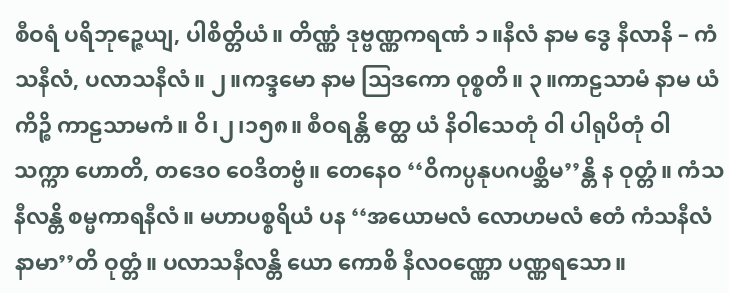စီဝရံ ပရိဘုဉ္ဇေယျ, ပါစိတ္တိယံ။ တိဏ္ဏံ ဒုဗ္ဗဏ္ဏကရဏံ ၁။နီလံ နာမ ဒွေ နီလာနိ – ကံသနီလံ, ပလာသနီလံ။ ၂။ကဒ္ဒမော နာမ ဩဒကော ဝုစ္စတိ။ ၃။ကာဠသာမံ နာမ ယံကိဉ္စိ ကာဠသာမကံ။ ဝိ၊၂၊၁၅၈။ စီဝရန္တိ ဧတ္ထ ယံ နိဝါသေတုံ ဝါ ပါရုပိတုံ ဝါ သက္ကာ ဟောတိ, တဒေဝ ဝေဒိတဗ္ဗံ။ တေနေဝ ‘‘ဝိကပ္ပနုပဂပစ္ဆိမ’’န္တိ န ဝုတ္တံ။ ကံသနီလန္တိ စမ္မကာရနီလံ။ မဟာပစ္စရိယံ ပန ‘‘အယောမလံ လောဟမလံ ဧတံ ကံသနီလံ နာမာ’’တိ ဝုတ္တံ။ ပလာသနီလန္တိ ယော ကောစိ နီလဝဏ္ဏော ပဏ္ဏရသော။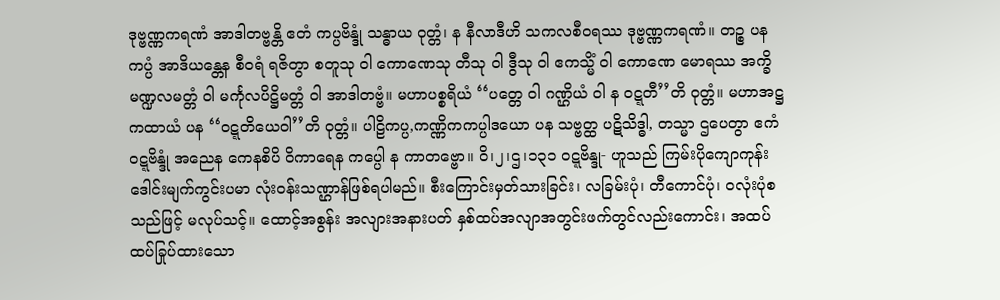ဒုဗ္ဗဏ္ဏကရဏံ အာဒါတဗ္ဗန္တိ ဧတံ ကပ္ပဗိန္ဒုံ သန္ဓာယ ဝုတ္တံ၊ န နီလာဒီဟိ သကလစီဝရဿ ဒုဗ္ဗဏ္ဏကရဏံ။ တဉ္စ ပန ကပ္ပံ အာဒိယန္တေန စီဝရံ ရဇိတွာ စတူသု ဝါ ကောဏေသု တီသု ဝါ ဒွီသု ဝါ ဧကသ္မိံ ဝါ ကောဏေ မောရဿ အက္ခိမဏ္ဍလမတ္တံ ဝါ မင်္ကုလပိဋ္ဌိမတ္တံ ဝါ အာဒါတဗ္ဗံ။ မဟာပစ္စရိယံ ‘‘ပတ္တေ ဝါ ဂဏ္ဌိယံ ဝါ န ဝဋ္ဋတီ’’တိ ဝုတ္တံ။ မဟာအဋ္ဌကထာယံ ပန ‘‘ဝဋ္ဋတိယေဝါ’’တိ ဝုတ္တံ။ ပါဠိကပ္ပ,ကဏ္ဏိကကပ္ပါဒယော ပန သဗ္ဗတ္ထ ပဋိသိဒ္ဓါ, တသ္မာ ဌပေတွာ ဧကံ ဝဋ္ဋဗိန္ဒုံ အညေန ကေနစိပိ ဝိကာရေန ကပ္ပေါ န ကာတဗ္ဗော။ ဝိ၊၂၊ဌ၊၁၃၁ ဝဋ္ဋဗိန္ဒု- ဟူသည် ကြမ်းပိုကျောကုန်း ဒေါင်းမျက်ကွင်းပမာ လုံးဝန်းသဏ္ဌာန်ဖြစ်ရပါမည်။ စီးကြောင်းမှတ်သားခြင်း၊ လခြမ်းပုံ၊ တီကောင်ပုံ၊ ဝလုံးပုံစသည်ဖြင့် မလုပ်သင့်။ ထောင့်အစွန်း အလျားအနားပတ် နှစ်ထပ်အလျာအတွင်းဖက်တွင်လည်းကောင်း၊ အထပ်ထပ်ခြုပ်ထားသော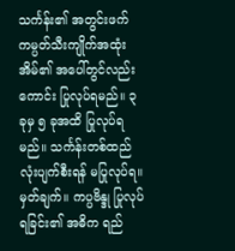သင်္ကန်း၏ အတွင်းဖက် ကမ္ပတ်သီးကျိုက်အထုံးအိမ်၏ အပေါ်တွင်လည်းကောင်း ပြုလုပ်ရမည်။ ၃ ခုမှ ၅ ခုအထိ ပြုလုပ်ရမည်။ သင်္ကန်းတစ်ထည်လုံးပျက်စီးရန် မပြုလုပ်ရ။ မှတ်ချက်။ ကပ္ပဗိန္ဒု ပြုလုပ်ရခြင်း၏ အဓိက ရည်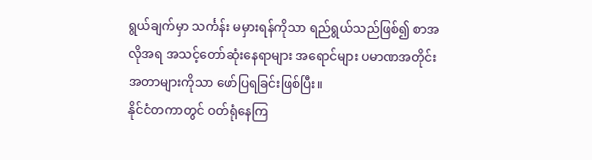ရွယ်ချက်မှာ သင်္ကန်း မမှားရန်ကိုသာ ရည်ရွယ်သည်ဖြစ်၍ စာအလိုအရ အသင့်တော်ဆုံးနေရာများ အရောင်များ ပမာဏအတိုင်းအတာများကိုသာ ဖော်ပြရခြင်းဖြစ်ပြီး။
နိုင်ငံတကာတွင် ဝတ်ရုံနေကြ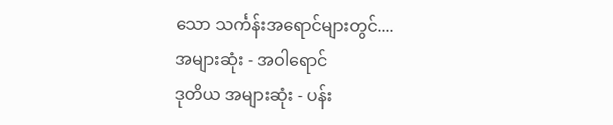သော သင်္ကန်းအရောင်များတွင်....
အများဆုံး - အဝါရောင်
ဒုတိယ အများဆုံး - ပန်း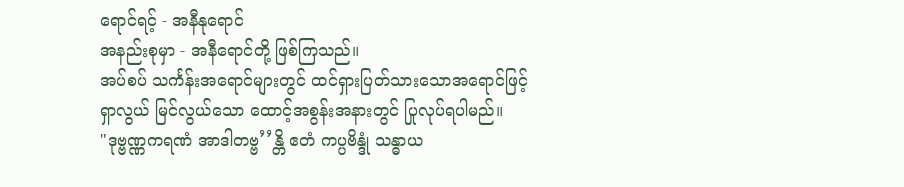ရောင်ရင့် - အနီနုရောင်
အနည်းစုမှာ - အနီရောင်တို့ ဖြစ်ကြသည်။
အပ်စပ် သင်္ကန်းအရောင်များတွင် ထင်ရှားပြတ်သားသောအရောင်ဖြင့် ရှာလွယ် မြင်လွယ်သော ထောင့်အစွန်းအနားတွင် ပြုလုပ်ရပါမည်။
"ဒုဗ္ဗဏ္ဏကရဏံ အာဒါတဗ္ဗ’’န္တိ ဧတံ ကပ္ပဗိန္ဒုံ သန္ဓာယ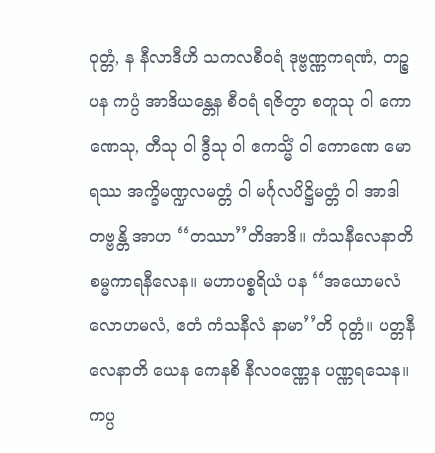ဝုတ္တံ, န နီလာဒီဟိ သကလစီဝရံ ဒုဗ္ဗဏ္ဏကရဏံ, တဉ္စ ပန ကပ္ပံ အာဒိယန္တေန စီဝရံ ရဇိတွာ စတူသု ဝါ ကောဏေသု, တီသု ဝါ ဒွီသု ဝါ ဧကသ္မိံ ဝါ ကောဏေ မောရဿ အက္ခိမဏ္ဍလမတ္တံ ဝါ မင်္ဂုလပိဋ္ဌိမတ္တံ ဝါ အာဒါတဗ္ဗန္တိ အာဟ ‘‘တဿာ’’တိအာဒိ။ ကံသနီလေနာတိ စမ္မကာရနီလေန။ မဟာပစ္စရိယံ ပန ‘‘အယောမလံ လောဟမလံ, ဧတံ ကံသနီလံ နာမာ’’တိ ဝုတ္တံ။ ပတ္တနီလေနာတိ ယေန ကေနစိ နီလဝဏ္ဏေန ပဏ္ဏရသေန။ ကပ္ပ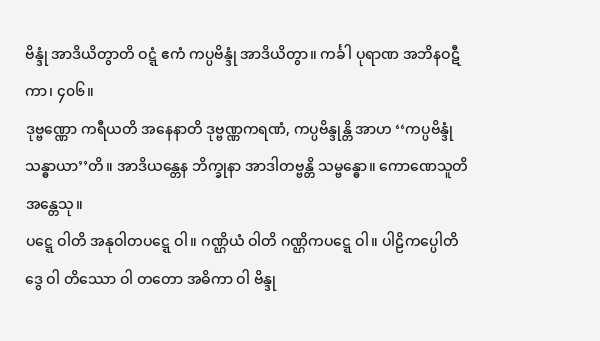ဗိန္ဒုံ အာဒိယိတွာတိ ဝဋ္ဋံ ဧကံ ကပ္ပဗိန္ဒုံ အာဒိယိတွာ။ ကင်္ခါ ပုရာဏ အဘိနဝဋီကာ၊ ၄၀၆။
ဒုဗ္ဗဏ္ဏော ကရီယတိ အနေနာတိ ဒုဗ္ဗဏ္ဏကရဏံ, ကပ္ပဗိန္ဒုန္တိ အာဟ ‘‘ကပ္ပဗိန္ဒုံ သန္ဓာယာ’’တိ။ အာဒိယန္တေန ဘိက္ခုနာ အာဒါတဗ္ဗန္တိ သမ္ဗန္ဓော။ ကောဏေသူတိ အန္တေသု။
ပဋ္ဋေ ဝါတိ အနုဝါတပဋ္ဋေ ဝါ။ ဂဏ္ဌိယံ ဝါတိ ဂဏ္ဌိကပဋ္ဋေ ဝါ။ ပါဠိကပ္ပေါတိ ဒွေ ဝါ တိဿော ဝါ တတော အဓိကာ ဝါ ဗိန္ဒု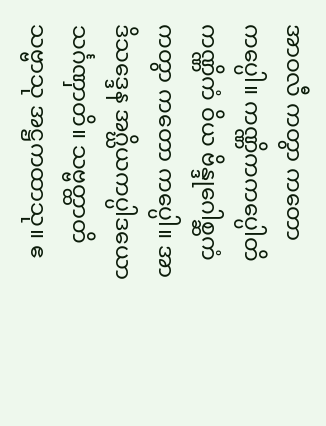အာဝလီ ကတွာ ကတော ကပ္ပေါ။ ကဏ္ဏိကကပ္ပေါတိ ကဏ္ဏိကံ ဝိယ ဗိန္ဒုဂေါစ္ဆကံ ကတွာ ကတော ကပ္ပေါ။ အာဒိသဒ္ဒေန အဂ္ဃိယကပ္ပါဒယော သင်္ဂဏှာတိ။ သဗ္ဗတ္ထာတိ သဗ္ဗာသု အဋ္ဌကထာသု။ ဧ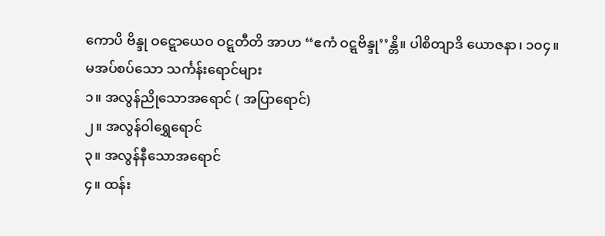ကောပိ ဗိန္ဒု ဝဋ္ဋောယေဝ ဝဋ္ဋတီတိ အာဟ ‘‘ဧကံ ဝဋ္ဋဗိန္ဒု’’န္တိ။ ပါစိတျာဒိ ယောဇနာ၊ ၁၀၄။
မအပ်စပ်သော သင်္ကန်းရောင်များ
၁။ အလွန်ညိုသောအရောင် ( အပြာရောင်)
၂။ အလွန်ဝါရွှေရောင်
၃။ အလွန်နီသောအရောင်
၄။ ထန်း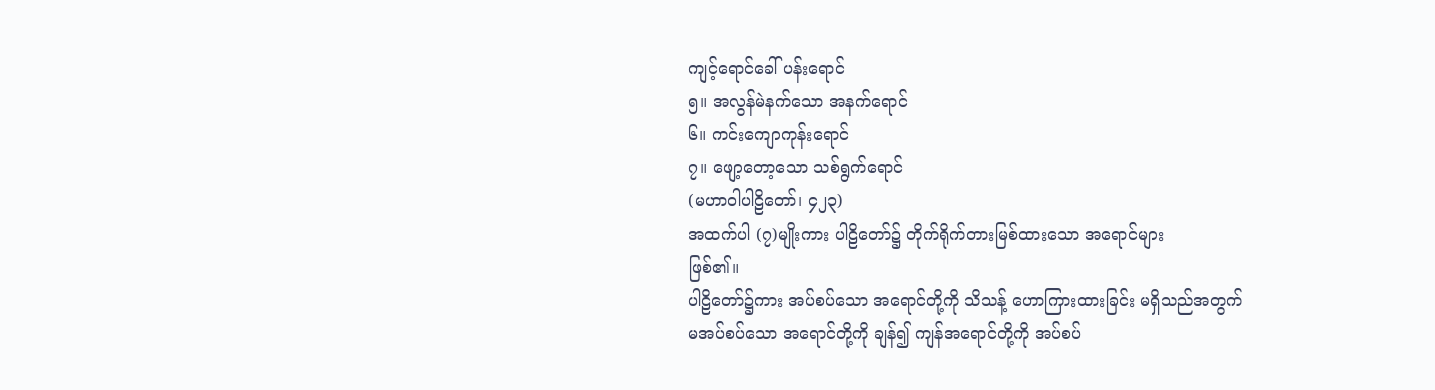ကျင့်ရောင်ခေါ် ပန်းရောင်
၅။ အလွန်မဲနက်သော အနက်ရောင်
၆။ ကင်းကျောကုန်းရောင်
၇။ ဖျော့တော့သော သစ်ရွက်ရောင်
(မဟာဝါပါဠိတော်၊ ၄၂၃)
အထက်ပါ (၇)မျိုးကား ပါဠိတော်၌ တိုက်ရိုက်တားမြစ်ထားသော အရောင်များ
ဖြစ်၏။
ပါဠိတော်၌ကား အပ်စပ်သော အရောင်တို့ကို သိသန့် ဟောကြားထားခြင်း မရှိသည်အတွက်
မအပ်စပ်သော အရောင်တို့ကို ချန်၍ ကျန်အရောင်တို့ကို အပ်စပ်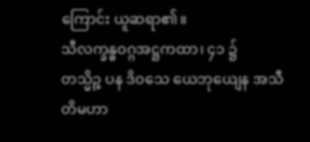ကြောင်း ယူဆရာ၏။
သီလက္ခန္ဓဝဂ္ဂအဋ္ဌကထာ၊ ၄၁ ၌
တသ္မိဉ္စ ပန ဒိဝသေ ယေဘုယျေန အသီတိမဟာ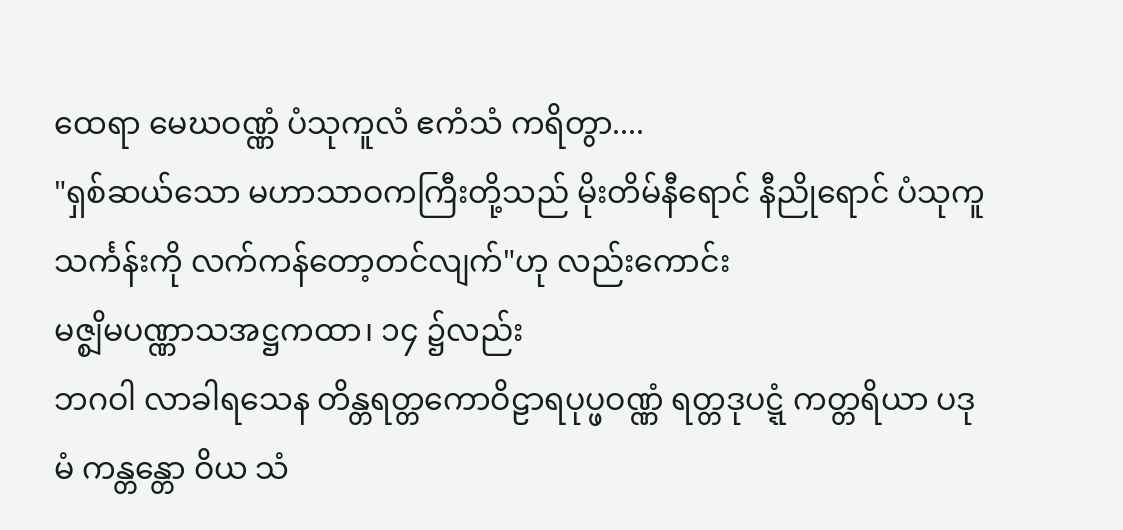ထေရာ မေဃဝဏ္ဏံ ပံသုကူလံ ဧကံသံ ကရိတွာ....
"ရှစ်ဆယ်သော မဟာသာဝကကြီးတို့သည် မိုးတိမ်နီရောင် နီညိုရောင် ပံသုကူသင်္ကန်းကို လက်ကန်တော့တင်လျက်"ဟု လည်းကောင်း
မဇ္စျိမပဏ္ဏာသအဋ္ဌကထာ၊ ၁၄ ၌လည်း
ဘဂဝါ လာခါရသေန တိန္တရတ္တကောဝိဠာရပုပ္ဖဝဏ္ဏံ ရတ္တဒုပဋ္ဋံ ကတ္တရိယာ ပဒုမံ ကန္တန္တော ဝိယ သံ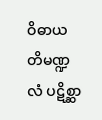ဝိဓာယ တိမဏ္ဍလံ ပဋိစ္ဆာ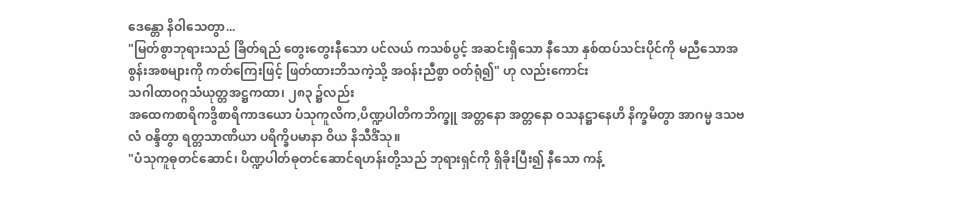ဒေန္တော နိဝါသေတွာ...
"မြတ်စွာဘုရားသည် ခြိတ်ရည် တွေးတွေးနီသော ပင်လယ် ကသစ်ပွင့် အဆင်းရှိသော နီသော နှစ်ထပ်သင်းပိုင်ကို မညီသောအစွန်းအစများကို ကတ်ကြေးဖြင့် ဖြတ်ထားဘိသကဲ့သို့ အဝန်းညီစွာ ဝတ်ရုံ၍" ဟု လည်းကောင်း
သဂါထာဝဂ္ဂသံယုတ္တအဋ္ဌကထာ၊ ၂၈၃ ၌လည်း
အထေကစာရိကဒွိစာရိကာဒယော ပံသုကူလိက,ပိဏ္ဍပါတိကဘိက္ခူ အတ္တနော အတ္တနော ဝသနဋ္ဌာနေဟိ နိက္ခမိတွာ အာဂမ္မ ဒသဗလံ ဝန္ဒိတွာ ရတ္တသာဏိယာ ပရိက္ခိပမာနာ ဝိယ နိသီဒိံသု။
"ပံသုကူဓုတင်ဆောင်၊ ပိဏ္ဍပါတ်ဓုတင်ဆောင်ရဟန်းတို့သည် ဘုရားရှင်ကို ရှိခိုးပြီး၍ နီသော ကန့်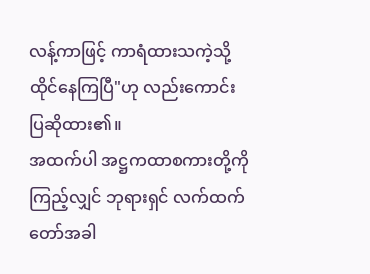လန့်ကာဖြင့် ကာရံထားသကဲ့သို့ ထိုင်နေကြပြီ"ဟု လည်းကောင်း ပြဆိုထား၏။
အထက်ပါ အဋ္ဌကထာစကားတို့ကို ကြည့်လျှင် ဘုရားရှင် လက်ထက်တော်အခါ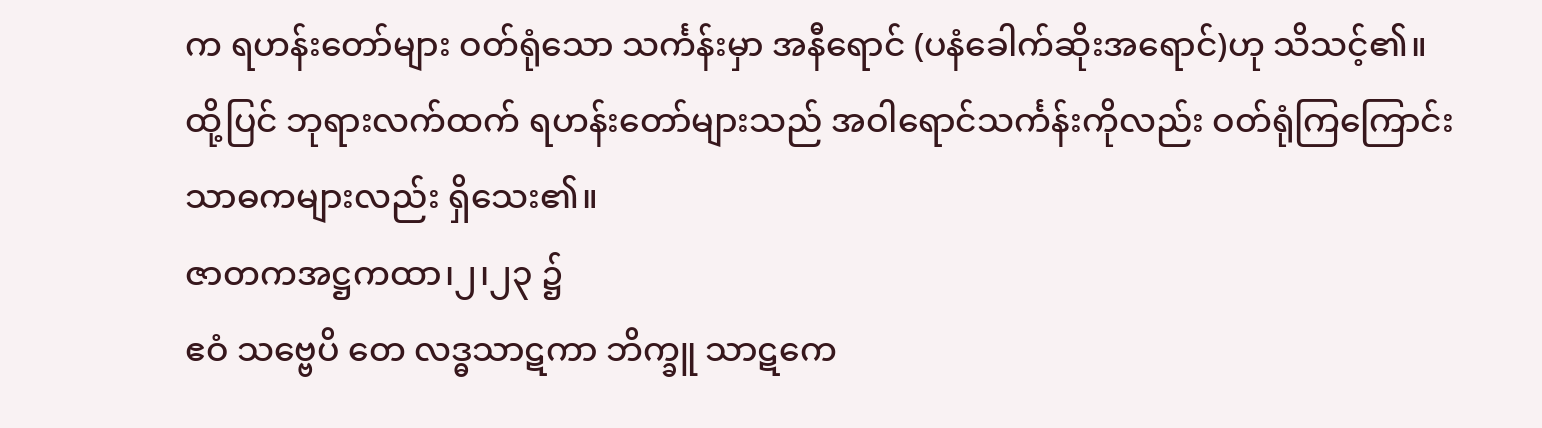က ရဟန်းတော်များ ဝတ်ရုံသော သင်္ကန်းမှာ အနီရောင် (ပနံခေါက်ဆိုးအရောင်)ဟု သိသင့်၏။
ထို့ပြင် ဘုရားလက်ထက် ရဟန်းတော်များသည် အဝါရောင်သင်္ကန်းကိုလည်း ဝတ်ရုံကြကြောင်း သာဓကများလည်း ရှိသေး၏။
ဇာတကအဋ္ဌကထာ၊၂၊၂၃ ၌
ဧဝံ သဗ္ဗေပိ တေ လဒ္ဓသာဋကာ ဘိက္ခူ သာဋကေ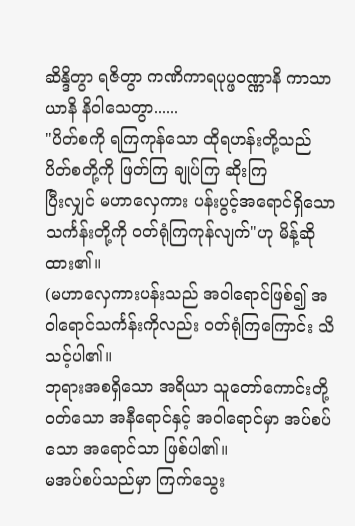ဆိန္ဒိတွာ ရဇိတွာ ကဏိကာရပုပ္ဖဝဏ္ဏာနိ ကာသာယာနိ နိဝါသေတွာ......
"ပိတ်စကို ရကြကုန်သော ထိုရဟန်းတို့သည် ပိတ်စတို့ကို ဖြတ်ကြ ချုပ်ကြ ဆိုးကြ
ပြီးလျှင် မဟာလှေကား ပန်းပွင့်အရောင်ရှိသော သင်္ကန်းတို့ကို ဝတ်ရုံကြကုန်လျက်"ဟု မိန့်ဆိုထား၏။
(မဟာလှေကားပန်းသည် အဝါရောင်ဖြစ်၍ အဝါရောင်သင်္ကန်းကိုလည်း ဝတ်ရုံကြကြောင်း သိသင့်ပါ၏။
ဘုရားအစရှိသော အရိယာ သူတော်ကောင်းတို့ ဝတ်သော အနီရောင်နှင့် အဝါရောင်မှာ အပ်စပ်သော အရောင်သာ ဖြစ်ပါ၏။
မအပ်စပ်သည်မှာ ကြက်သွေး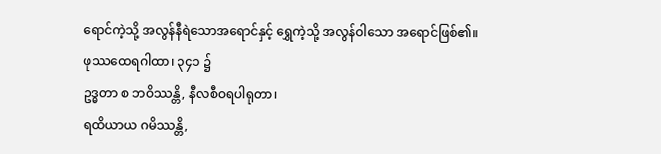ရောင်ကဲ့သို့ အလွန်နီရဲသောအရောင်နှင့် ရွှေကဲ့သို့ အလွန်ဝါသော အရောင်ဖြစ်၏။
ဖုဿထေရဂါထာ၊ ၃၄၁ ၌
ဥဒ္ဓတာ စ ဘဝိဿန္တိ, နီလစီဝရပါရုတာ၊
ရထိယာယ ဂမိဿန္တိ,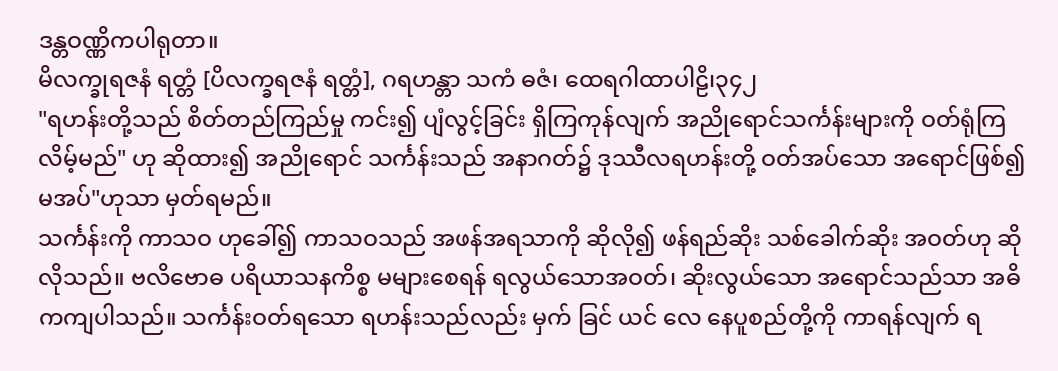ဒန္တဝဏ္ဏိကပါရုတာ။
မိလက္ခုရဇနံ ရတ္တံ [ပိလက္ခရဇနံ ရတ္တံ], ဂရဟန္တာ သကံ ဓဇံ၊ ထေရဂါထာပါဠိ၊၃၄၂
"ရဟန်းတို့သည် စိတ်တည်ကြည်မှု ကင်း၍ ပျံလွင့်ခြင်း ရှိကြကုန်လျက် အညိုရောင်သင်္ကန်းများကို ဝတ်ရုံကြလိမ့်မည်" ဟု ဆိုထား၍ အညိုရောင် သင်္ကန်းသည် အနာဂတ်၌ ဒုဿီလရဟန်းတို့ ဝတ်အပ်သော အရောင်ဖြစ်၍ မအပ်"ဟုသာ မှတ်ရမည်။
သင်္ကန်းကို ကာသဝ ဟုခေါ်၍ ကာသဝသည် အဖန်အရသာကို ဆိုလို၍ ဖန်ရည်ဆိုး သစ်ခေါက်ဆိုး အဝတ်ဟု ဆိုလိုသည်။ ဗလိဗောဓ ပရိယာသနကိစ္စ မများစေရန် ရလွယ်သောအဝတ်၊ ဆိုးလွယ်သော အရောင်သည်သာ အဓိကကျပါသည်။ သင်္ကန်းဝတ်ရသော ရဟန်းသည်လည်း မှက် ခြင် ယင် လေ နေပူစည်တို့ကို ကာရန်လျက် ရ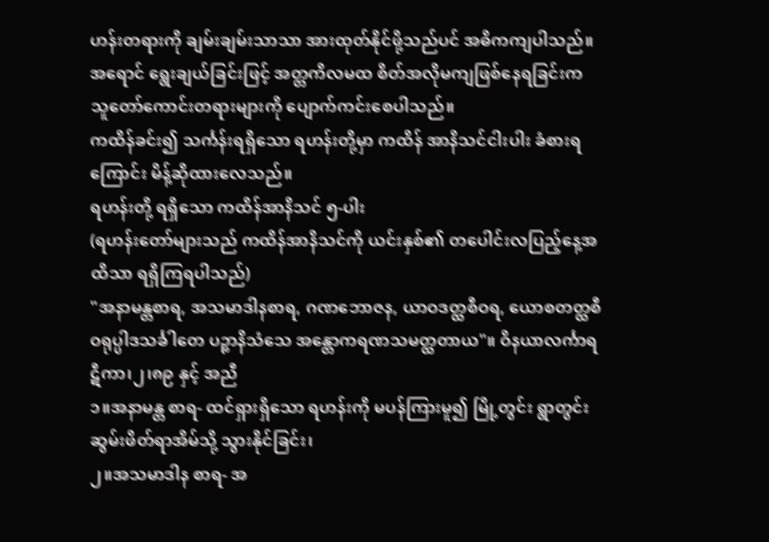ဟန်းတရားကို ချမ်းချမ်းသာသာ အားထုတ်နိုင်ဖို့သည်ပင် အဓိကကျပါသည်။
အရောင် ရွေးချယ်ခြင်းဖြင့် အတ္တကိလမထ စိတ်အလိုမကျဖြစ်နေရခြင်းက သူတော်ကောင်းတရားများကို ပျောက်ကင်းစေပါသည်။
ကထိန်ခင်း၍ သင်္ကန်းရရှိသော ရဟန်းတို့မှာ ကထိန် အာနိသင်ငါးပါး ခံစားရကြောင်း မိန့်ဆိုထားလေသည်။
ရဟန်းတို့ ရရှိသော ကထိန်အာနိသင် ၅-ပါး
(ရဟန်းတော်များသည် ကထိန်အာနိသင်ကို ယင်းနှစ်၏ တပေါင်းလပြည့်နေ့အထိသာ ရရှိကြရပါသည်)
"အနာမန္တစာရ, အသမာဒါနစာရ, ဂဏဘောဇန, ယာဝဒတ္ထစီဝရ, ယောစတတ္ထစီဝရုပ္ပါဒသင်္ခါတေ ပဉ္စာနိသံသေ အန္တောကရဏသမတ္ထတာယ"။ ဝိနယာလင်္ကာရဋီကာ၊၂၊၈၉ နှင့် အညီ
၁။အနာမန္တ စာရ- ထင်ရှားရှိသော ရဟန်းကို မပန်ကြားမူ၍ မြို့တွင်း ရွာတွင်း ဆွမ်းဖိတ်ရာအိမ်သို့ သွားနိုင်ခြင်း၊
၂။အသမာဒါန စာရ- အ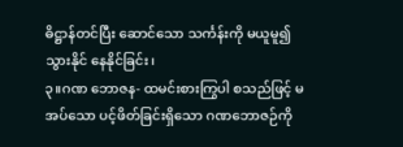ဓိဋ္ဌာန်တင်ပြီး ဆောင်သော သင်္ကန်းကို မယူမူ၍ သွားနိုင် နေနိုင်ခြင်း၊
၃။ဂဏ ဘောဇန- ထမင်းစားကြွပါ စသည်ဖြင့် မအပ်သော ပင့်ဖိတ်ခြင်းရှိသော ဂဏဘောဇဉ်ကို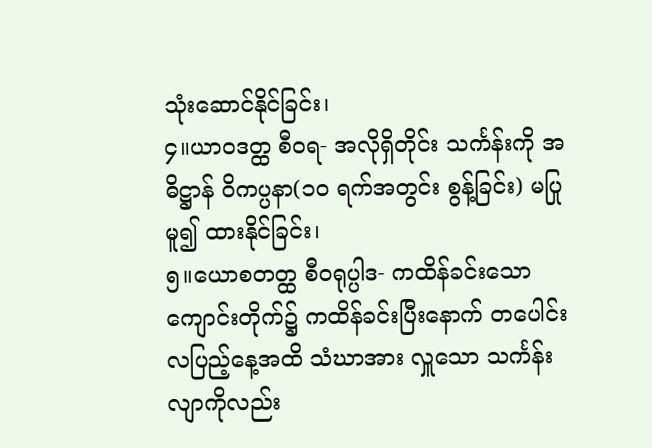သုံးဆောင်နိုင်ခြင်း၊
၄။ယာဝဒတ္ထ စီဝရ- အလိုရှိတိုင်း သင်္ကန်းကို အဓိဋ္ဌာန် ဝိကပ္ပနာ(၁၀ ရက်အတွင်း စွန့်ခြင်း) မပြုမူ၍ ထားနိုင်ခြင်း၊
၅။ယောစတတ္ထ စီဝရုပ္ပါဒ- ကထိန်ခင်းသော ကျောင်းတိုက်၌ ကထိန်ခင်းပြီးနောက် တပေါင်းလပြည့်နေ့အထိ သံဃာအား လှူသော သင်္ကန်းလျာကိုလည်း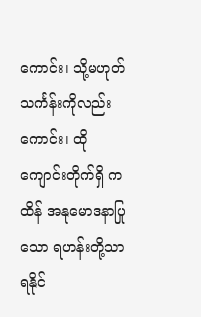ကောင်း၊ သို့မဟုတ် သင်္ကန်းကိုလည်းကောင်း၊ ထိုကျောင်းတိုက်ရှိ ကထိန် အနုမောဒနာပြုသော ရဟန်းတို့သာ ရနိုင်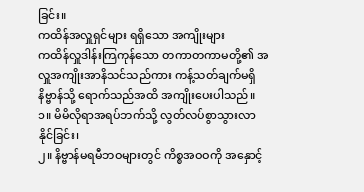ခြင်း။
ကထိန်အလှူရှင်များ ရရှိသော အကျိုးများ
ကထိန်လှူဒါန်းကြကုန်သော တကာတကာမတို့၏ အလှူအကျိုးအာနိသင်သည်ကား ကန့်သတ်ချက်မရှိ နိဗ္ဗာန်သို့ ရောက်သည်အထိ အကျိုးပေးပါသည်။
၁။ မိမိလိုရာအရပ်ဘက်သို့ လွတ်လပ်စွာသွားလာ နိုင်ခြင်း၊
၂။ နိဗ္ဗာန်မရမီဘဝများတွင် ကိစ္စအဝဝကို အနှောင့်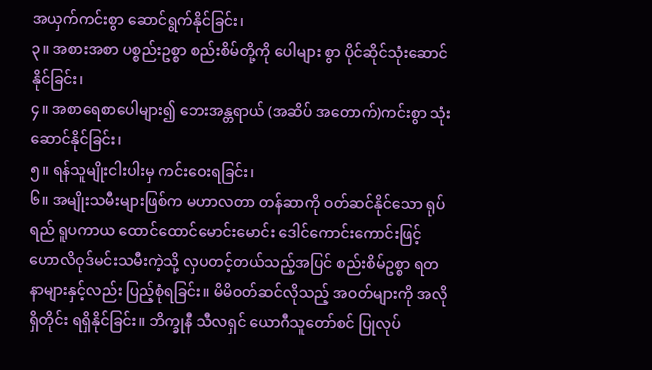အယှက်ကင်းစွာ ဆောင်ရွက်နိုင်ခြင်း၊
၃။ အစားအစာ ပစ္စည်းဥစ္စာ စည်းစိမ်တို့ကို ပေါများ စွာ ပိုင်ဆိုင်သုံးဆောင်နိုင်ခြင်း၊
၄။ အစာရေစာပေါများ၍ ဘေးအန္တရာယ် (အဆိပ် အတောက်)ကင်းစွာ သုံးဆောင်နိုင်ခြင်း၊
၅။ ရန်သူမျိုးငါးပါးမှ ကင်းဝေးရခြင်း၊
၆။ အမျိုးသမီးများဖြစ်က မဟာလတာ တန်ဆာကို ဝတ်ဆင်နိုင်သော ရုပ်ရည် ရူပကာယ ထောင်ထောင်မောင်းမောင်း ဒေါင်ကောင်းကောင်းဖြင့် ဟောလိဝုဒ်မင်းသမီးကဲ့သို့ လှပတင့်တယ်သည့်အပြင် စည်းစိမ်ဥစ္စာ ရတနာများနှင့်လည်း ပြည့်စုံရခြင်း။ မိမိဝတ်ဆင်လိုသည့် အဝတ်များကို အလိုရှိတိုင်း ရရှိနိုင်ခြင်း။ ဘိက္ခုနီ သီလရှင် ယောဂီသူတော်စင် ပြုလုပ်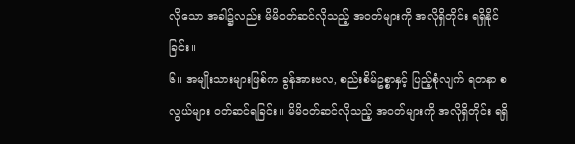လိုသော အခါ၌လည်း မိမိဝတ်ဆင်လိုသည့် အဝတ်များကို အလိုရှိတိုင်း ရရှိနိုင်ခြင်း။
၆။ အမျိုးသားများဖြစ်က ခွန်အားဗလ, စည်းစိမ်ဥစ္စာနှင့် ပြည့်စုံလျက် ရတနာ စလွယ်များ ဝတ်ဆင်ရခြင်း။ မိမိဝတ်ဆင်လိုသည့် အဝတ်များကို အလိုရှိတိုင်း ရရှိ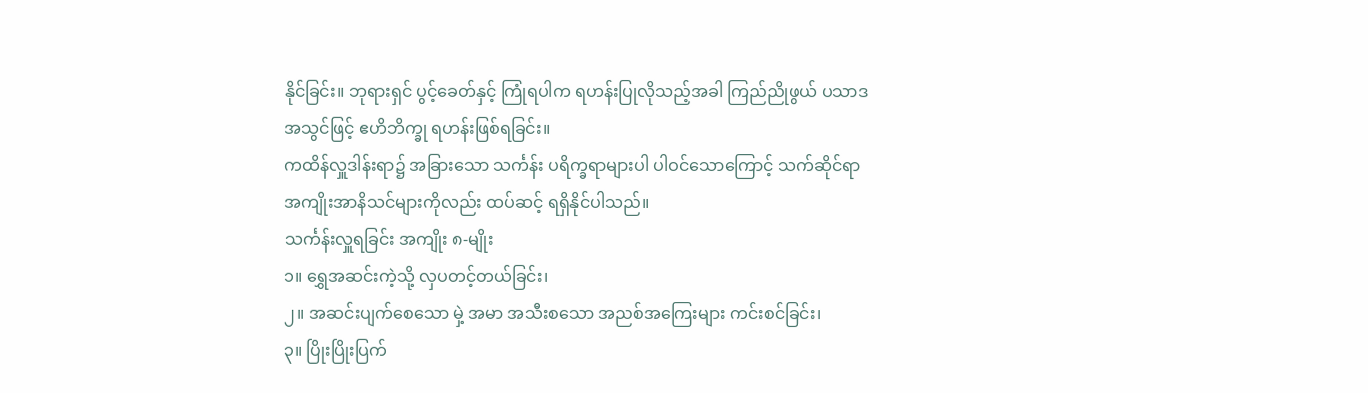နိုင်ခြင်း။ ဘုရားရှင် ပွင့်ခေတ်နှင့် ကြုံရပါက ရဟန်းပြုလိုသည့်အခါ ကြည်ညိုဖွယ် ပသာဒအသွင်ဖြင့် ဧဟိဘိက္ခု ရဟန်းဖြစ်ရခြင်း။
ကထိန်လှူဒါန်းရာ၌ အခြားသော သင်္ကန်း ပရိက္ခရာများပါ ပါဝင်သောကြောင့် သက်ဆိုင်ရာ အကျိုးအာနိသင်များကိုလည်း ထပ်ဆင့် ရရှိနိုင်ပါသည်။
သင်္ကန်းလှူရခြင်း အကျိုး ၈-မျိုး
၁။ ရွှေအဆင်းကဲ့သို့ လှပတင့်တယ်ခြင်း၊
၂။ အဆင်းပျက်စေသော မှဲ့ အမာ အသီးစသော အညစ်အကြေးများ ကင်းစင်ခြင်း၊
၃။ ပြိုးပြိုးပြက်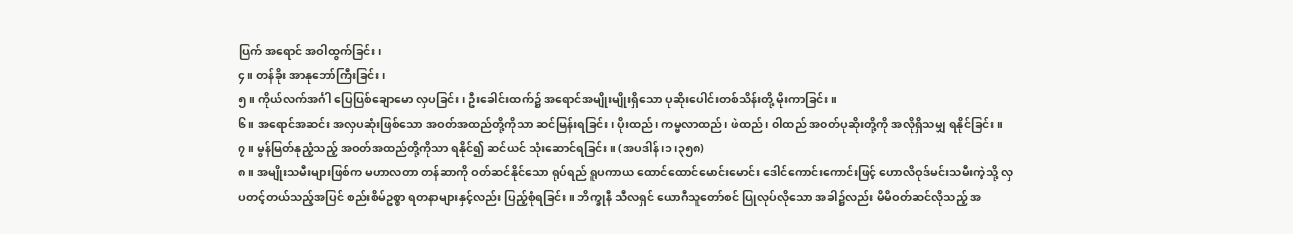ပြက် အရောင် အဝါထွက်ခြင်း၊
၄။ တန်ခိုး အာနုဘော်ကြီးခြင်း၊
၅။ ကိုယ်လက်အင်္ဂါ ပြေပြစ်ချောမော လှပခြင်း၊ ဦးခေါင်းထက်၌ အရောင်အမျိုးမျိုးရှိသော ပုဆိုးပေါင်းတစ်သိန်းတို့ မိုးကာခြင်း။
၆။ အရောင်အဆင်း အလှပဆုံးဖြစ်သော အဝတ်အထည်တို့ကိုသာ ဆင်မြန်းရခြင်း၊ ပိုးထည်၊ ကမ္ဗလာထည်၊ ဖဲထည်၊ ၀ါထည် အ၀တ်ပုဆိုးတို့ကို အလိုရှိသမျှ ရနိုင်ခြင်း။
၇။ မွန်မြတ်နုညံ့သည့် အဝတ်အထည်တို့ကိုသာ ရနိုင်၍ ဆင်ယင် သုံးဆောင်ရခြင်း။ (အပဒါန်၊၁၊၃၅၈)
၈။ အမျိုးသမီးများဖြစ်က မဟာလတာ တန်ဆာကို ဝတ်ဆင်နိုင်သော ရုပ်ရည် ရူပကာယ ထောင်ထောင်မောင်းမောင်း ဒေါင်ကောင်းကောင်းဖြင့် ဟောလိဝုဒ်မင်းသမီးကဲ့သို့ လှပတင့်တယ်သည့်အပြင် စည်းစိမ်ဥစ္စာ ရတနာများနှင့်လည်း ပြည့်စုံရခြင်း။ ဘိက္ခုနီ သီလရှင် ယောဂီသူတော်စင် ပြုလုပ်လိုသော အခါ၌လည်း မိမိဝတ်ဆင်လိုသည့် အ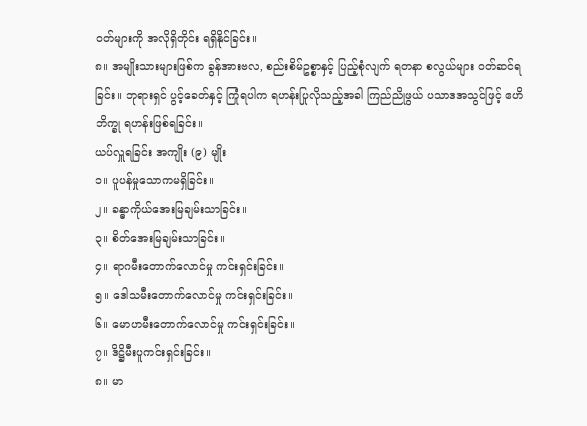ဝတ်များကို အလိုရှိတိုင်း ရရှိနိုင်ခြင်း။
၈။ အမျိုးသားများဖြစ်က ခွန်အားဗလ, စည်းစိမ်ဥစ္စာနှင့် ပြည့်စုံလျက် ရတနာ စလွယ်များ ဝတ်ဆင်ရခြင်း။ ဘုရားရှင် ပွင့်ခေတ်နှင့် ကြုံရပါက ရဟန်းပြုလိုသည့်အခါ ကြည်ညိုဖွယ် ပသာဒအသွင်ဖြင့် ဧဟိဘိက္ခု ရဟန်းဖြစ်ရခြင်း။
ယပ်လှူရခြင်း အကျိုး (၉) မျိုး
၁။ ပူပန်မှုသောကမရှိခြင်း။
၂။ ခန္ဓာကိုယ်အေးမြချမ်းသာခြင်း။
၃။ စိတ်အေးမြချမ်းသာခြင်း။
၄။ ရာဂမီးတောက်လောင်မှု ကင်းရှင်းခြင်း။
၅။ ဒေါသမီးတောက်လောင်မှု ကင်းရှင်းခြင်း။
၆။ မောဟမီးတောက်လောင်မှု ကင်းရှင်းခြင်း။
၇။ ဒိဋ္ဌိမီးပူကင်းရှင်းခြင်း။
၈။ မာ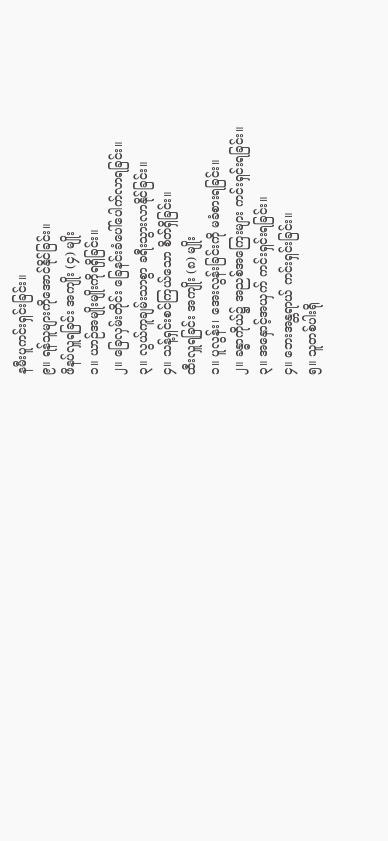နမီးပူကင်းရှင်းခြင်း။
၉။ ရန်သူများကိုအောင်နိုင်ခြင်း။
ဖိနပ်လှူရခြင်း အကျိုး (၄) မျိုး
၁။ ယာဉ်အမျိုးမျိုးကိုရရှိခြင်း။
၂။ ခြေလှမ်းတိုင်း ခြေနင်းခံပေါ်ပေါက်လာရခြင်း။
၃။ လွယ်ကူချမ်းသာစွာ ခရီးသွားလာနိုင်ခြင်း။
၄။ သန့်ရှင်းစင်ကြယ်သော စိတ်ရှိခြင်း။
ထီးလှူရခြင်း အကျိုး (၈) မျိုး
၁။ ပူလွန်း၊ အေးလွန်းခြင်းကို မခံစားရခြင်း။
၂။ ခန္ဓာကိုယ်၌ အညစ်အကြေးများ ကင်းရှင်းရခြင်း။
၃။ အနှောင့်အယှက် ကင်းရှင်းရခြင်း။
၄။ ဘေးအန္တရာယ် ကင်းရှင်းခြင်း။
၅။ သူတစ်ပါးရို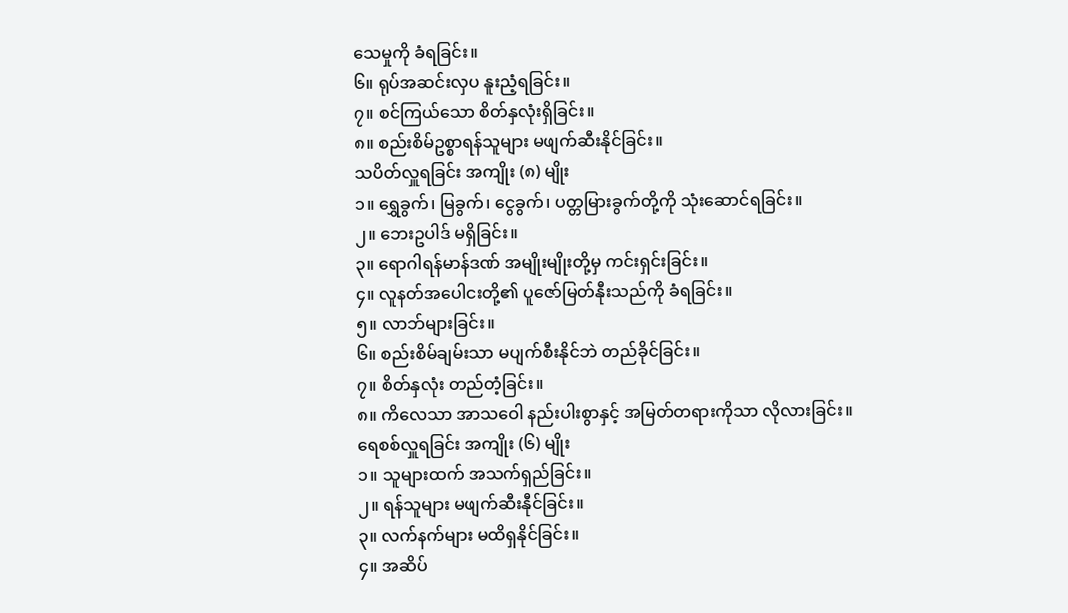သေမှုကို ခံရခြင်း။
၆။ ရုပ်အဆင်းလှပ နူးညံ့ရခြင်း။
၇။ စင်ကြယ်သော စိတ်နှလုံးရှိခြင်း။
၈။ စည်းစိမ်ဥစ္စာရန်သူများ မဖျက်ဆီးနိုင်ခြင်း။
သပိတ်လှူရခြင်း အကျိုး (၈) မျိုး
၁။ ရွှေခွက်၊ မြခွက်၊ ငွေခွက်၊ ပတ္တမြားခွက်တို့ကို သုံးဆောင်ရခြင်း။
၂။ ဘေးဥပါဒ် မရှိခြင်း။
၃။ ရောဂါရန်မာန်ဒဏ် အမျိုးမျိုးတို့မှ ကင်းရှင်းခြင်း။
၄။ လူနတ်အပေါငးတို့၏ ပူဇော်မြတ်နီုးသည်ကို ခံရခြင်း။
၅။ လာဘ်များခြင်း။
၆။ စည်းစိမ်ချမ်းသာ မပျက်စီးနိုင်ဘဲ တည်ခိုင်ခြင်း။
၇။ စိတ်နှလုံး တည်တံ့ခြင်း။
၈။ ကိလေသာ အာသဝေါ နည်းပါးစွာနှင့် အမြတ်တရားကိုသာ လိုလားခြင်း။
ရေစစ်လှူရခြင်း အကျိုး (၆) မျိုး
၁။ သူများထက် အသက်ရှည်ခြင်း။
၂။ ရန်သူများ မဖျက်ဆီးနီုင်ခြင်း။
၃။ လက်နက်များ မထိရှနိုင်ခြင်း။
၄။ အဆိပ်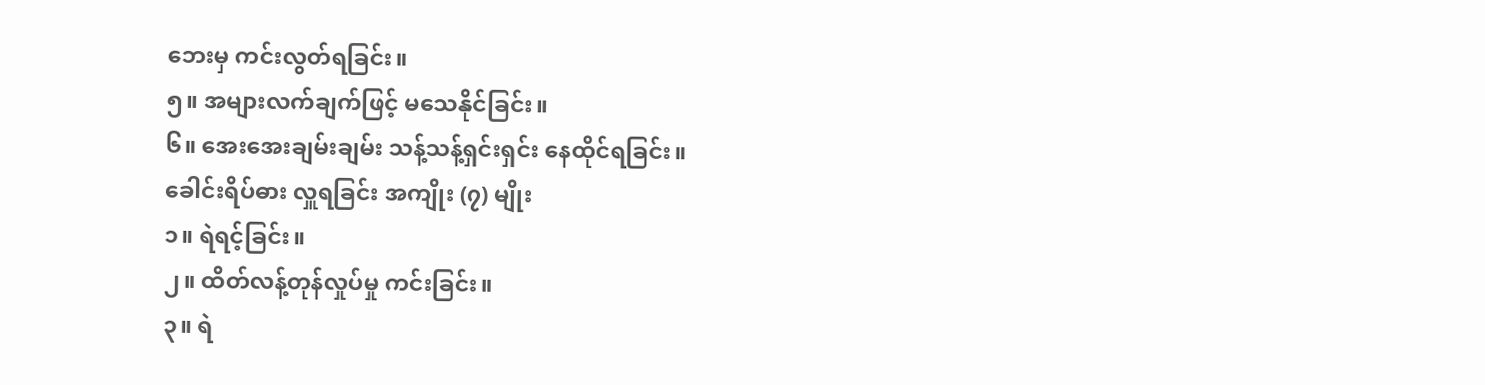ဘေးမှ ကင်းလွတ်ရခြင်း။
၅။ အများလက်ချက်ဖြင့် မသေနိုင်ခြင်း။
၆။ အေးအေးချမ်းချမ်း သန့်သန့်ရှင်းရှင်း နေထိုင်ရခြင်း။
ခေါင်းရိပ်ဓား လှူရခြင်း အကျိုး (၇) မျိုး
၁။ ရဲရင့်ခြင်း။
၂။ ထိတ်လန့်တုန်လှုပ်မှု ကင်းခြင်း။
၃။ ရဲ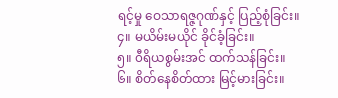ရင့်မှု ဝေသာရဇ္ဇဂုဏ်နှင့် ပြည့်စုံခြင်း။
၄။ မယိမ်းမယိုင် ခိုင်ခံ့ခြင်း။
၅။ ၀ီရိယစွမ်းအင် ထက်သန်ခြင်း။
၆။ စိတ်နေစိတ်ထား မြင့်မားခြင်း။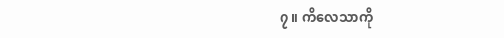၇။ ကိလေသာကို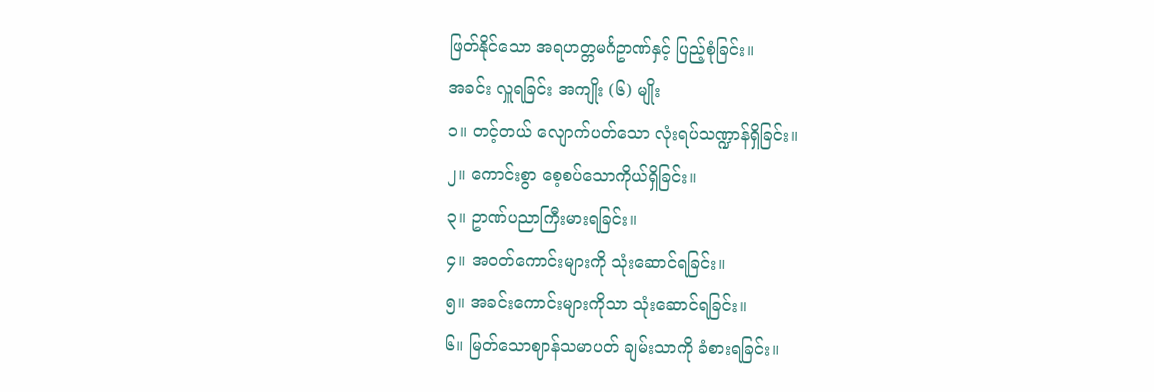ဖြတ်နိုင်သော အရဟတ္တမင်္ဂဥာဏ်နှင့် ပြည့်စုံခြင်း။
အခင်း လှူရခြင်း အကျိုး (၆) မျိုး
၁။ တင့်တယ် လျောက်ပတ်သော လုံးရပ်သဏ္ဍာန်ရှိခြင်း။
၂။ ကောင်းစွာ စေ့စပ်သောကိုယ်ရှိခြင်း။
၃။ ဥာဏ်ပညာကြီးမားရခြင်း။
၄။ အ၀တ်ကောင်းများကို သုံးဆောင်ရခြင်း။
၅။ အခင်းကောင်းများကိုသာ သုံးဆောင်ရခြင်း။
၆။ မြတ်သောဈာန်သမာပတ် ချမ်းသာကို ခံစားရခြင်း။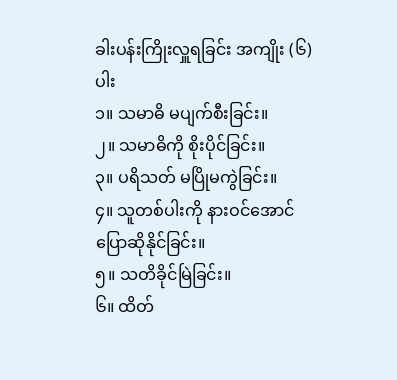ခါးပန်းကြိုးလှူရခြင်း အကျိုး (၆) ပါး
၁။ သမာဓိ မပျက်စီးခြင်း။
၂။ သမာဓိကို စိုးပိုင်ခြင်း။
၃။ ပရိသတ် မပြိုမကွဲခြင်း။
၄။ သူတစ်ပါးကို နားဝင်အောင် ပြောဆိုနိုင်ခြင်း။
၅။ သတိခိုင်မြဲခြင်း။
၆။ ထိတ်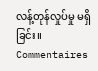လန့်တုန်လှုပ်မှု မရှိခြင်း။
Commentaires